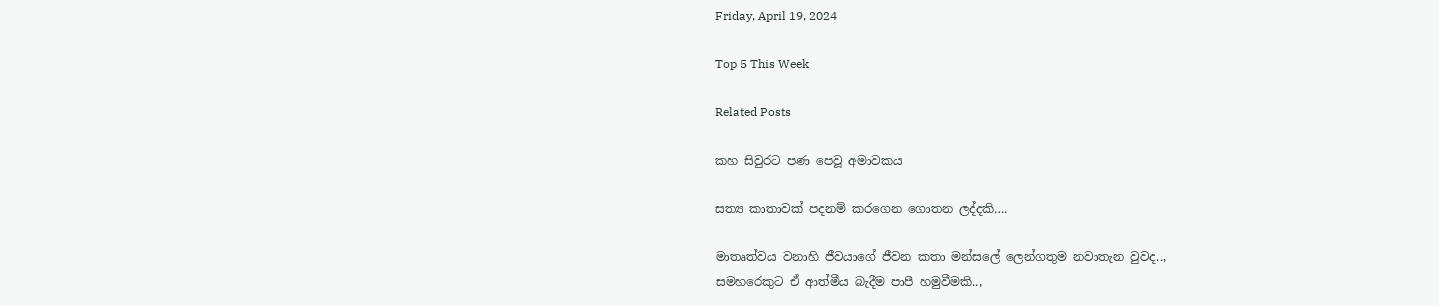Friday, April 19, 2024

Top 5 This Week

Related Posts

කහ සිවුරට පණ පෙවූ අමාවකය

සත්‍ය කාතාවක් පදනම් කරගෙන ගොතන ලද්දකි….

මාතෘත්වය වනාහි ජීවයාගේ ජීවන කතා මන්සලේ ලෙන්ගතුම නවාතැන වුවද..,
සමහරෙකුට ඒ ආත්මීය බැදීම පාපී හමුවීමකි..,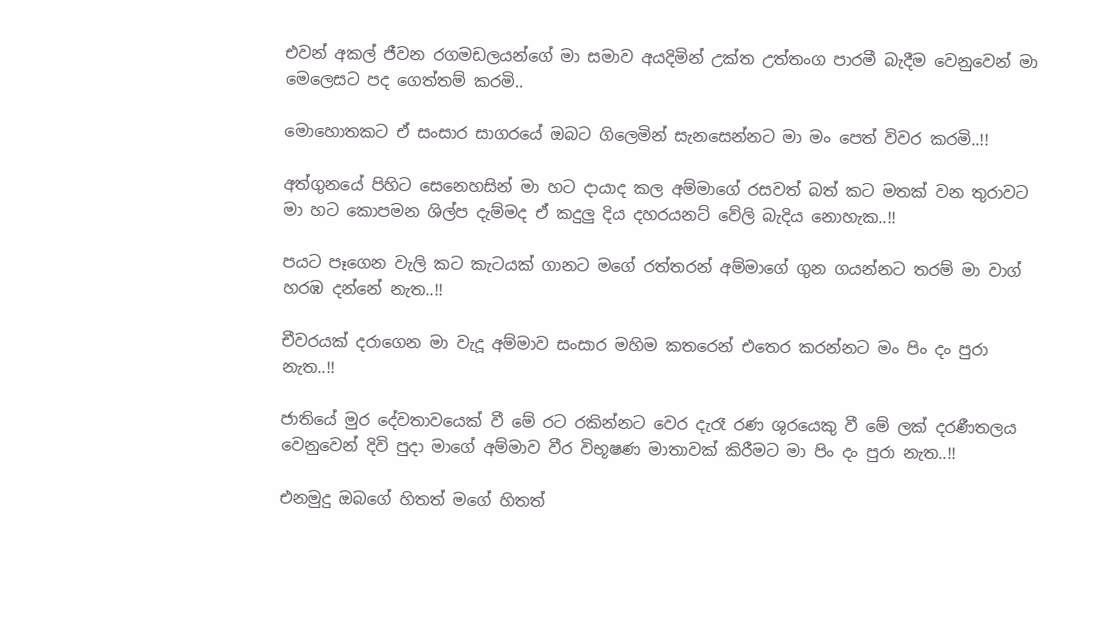එවන් අකල් ජීවන රගමඩලයන්ගේ මා සමාව අයදිමින් උක්ත උත්තංග පාරමී බැදීම වෙනුවෙන් මා මෙලෙසට පද ගෙත්තම් කරමි..

මොහොතකට ඒ සංසාර සාගරයේ ඔබට ගිලෙමින් සැනසෙන්නට මා මං පෙත් විවර කරමි..!!

අත්ගුනයේ පිහිට සෙනෙහසින් මා හට දායාද කල අම්මාගේ රසවත් බත් කට මතක් වන තුරාවට මා හට කොපමන ශිල්ප දැම්මද ඒ කදුලු දිය දහරයනට් වේලි බැදිය නොහැක..!!

පයට පෑගෙන වැලි කට කැටයක් ගානට මගේ රත්තරන් අම්මාගේ ගුන ගයන්නට තරම් මා වාග් හරඹ දන්නේ නැත..!!

චීවරයක් දරාගෙන මා වැදූ අම්මාව සංසාර මහිම කතරෙන් එතෙර කරන්නට මං පිං දං පුරා නැත..!!

ජාතියේ මුර දේවතාවයෙක් වී මේ රට රකින්නට වෙර දැරෑ රණ ශුරයෙකු වී මේ ලක් දරණීතලය වෙනුවෙන් දිවි පුදා මාගේ අම්මාව වීර විභූෂණ මාතාවක් කිරීමට මා පිං දං පුරා නැත..!!

එනමුදු ඔබගේ හිතත් මගේ හිතත්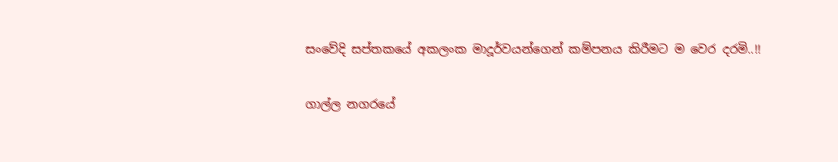සංවේදි සප්තකයේ අකලංක මාදූර්වයන්ගෙන් කම්පනය කිරීමට ම වෙර දරමි..!!

ගාල්ල නගරයේ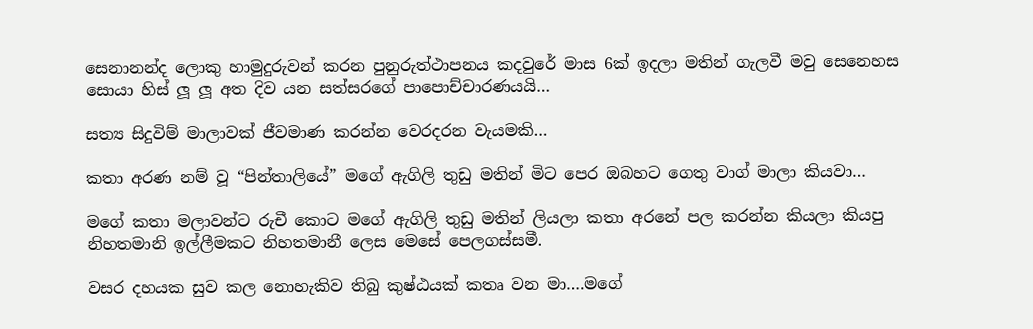සෙනානන්ද ලොකු හාමුදුරුවන් කරන පුනුරුත්ථාපනය කදවුරේ මාස 6ක් ඉදලා මතින් ගැලවී මවු සෙනෙහස සොයා හිස් ලූ ලූ අත දිව යන සත්සරගේ පාපොච්චාරණයයි…

සත්‍ය සිදුවිම් මාලාවක් ජීවමාණ කරන්න වෙරදරන වැයමකි…

කතා අරණ නම් වූ “පින්තාලියේ” මගේ ඇගිලි තුඩු මතින් මිට පෙර ඔබහට ගෙතු වාග් මාලා කියවා…

මගේ කතා මලාවන්ට රුචී කොට මගේ ඇගිලි තුඩු මතින් ලියලා කතා අරනේ පල කරන්න කියලා කියපු නිහතමානි ඉල්ලීමකට නිහතමානී ලෙස මෙසේ පෙලගස්සමී.

වසර දහයක සුව කල නොහැකිව තිබු කුෂ්ඨයක් කතෘ වන මා….මගේ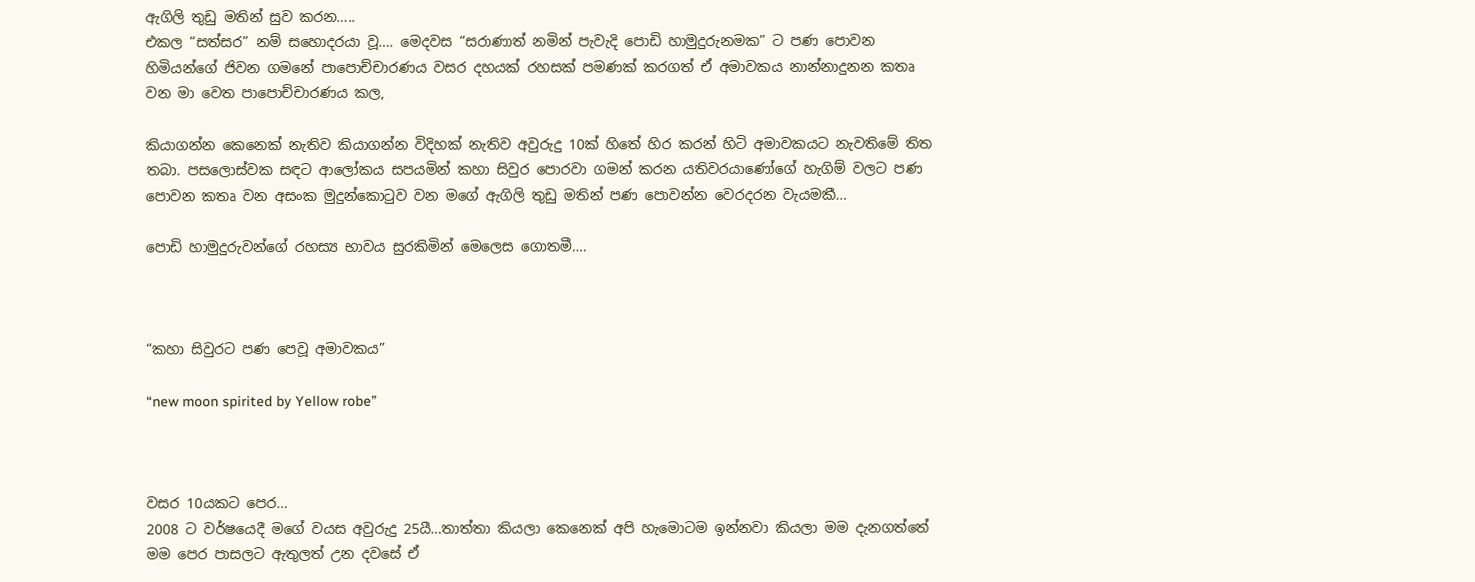ඇගිලි තුඩු මතින් සුව කරන…..
එකල “සත්සර” නම් සහොදරයා වූ…. මෙදවස “සරාණාත් නමින් පැවැදි පොඩි හාමුදුරුනමක” ට පණ පොවන හිමියන්ගේ ජිවන ගමනේ පාපොච්චාරණය වසර දහයක් රහසක් පමණක් කරගත් ඒ අමාවකය නාන්නාදුනන කතෘ වන මා වෙත පාපොච්චාරණය කල,

කියාගන්න කෙනෙක් නැතිව කියාගන්න විදිහක් නැතිව අවුරුදු 10ක් හිතේ හිර කරන් හිටි අමාවකයට නැවතිමේ තිත තබා. පසලොස්වක සඳට ආලෝකය සපයමින් කහා සිවුර පොරවා ගමන් කරන යතිවරයාණෝගේ හැගිම් වලට පණ පොවන කතෘ වන අසංක මුදුන්කොටුව වන මගේ ඇගිලි තුඩු මතින් පණ පොවන්න වෙරදරන වැයමකී…

පොඩි හාමුදුරුවන්ගේ රහස්‍ය භාවය සුරකිමින් මෙලෙස ගොතමී….



“කහා සිවුරට පණ පෙවූ අමාවකය”

“new moon spirited by Yellow robe”



වසර 10යකට පෙර…
2008 ට වර්ෂයෙදී මගේ වයස අවුරුදු 25යී…තාත්තා කියලා කෙනෙක් අපි හැමොටම ඉන්නවා කියලා මම දැනගත්තේ මම පෙර පාසලට ඇතුලත් උන දවසේ ඒ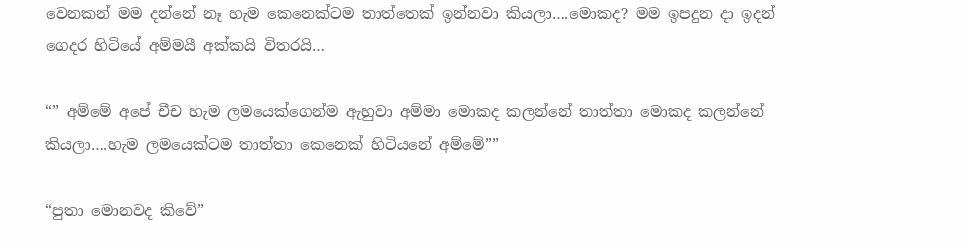වෙනකන් මම දන්නේ නෑ හැම කෙනෙක්ටම තාත්තෙක් ඉන්නවා කියලා….මොකද? මම ඉපදුන දා ඉදන් ගෙදර හිටියේ අම්මයී අක්කයි විතරයි…

“” අම්මේ අපේ චීච හැම ලමයෙක්ගෙන්ම ඇහුවා අම්මා මොකද කලන්නේ තාත්තා මොකද කලන්නේ කියලා….හැම ලමයෙක්ටම තාත්තා කෙනෙක් හිටියනේ අම්මේ””

“පුතා මොනවද කිවේ”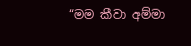“මම කීවා අම්මා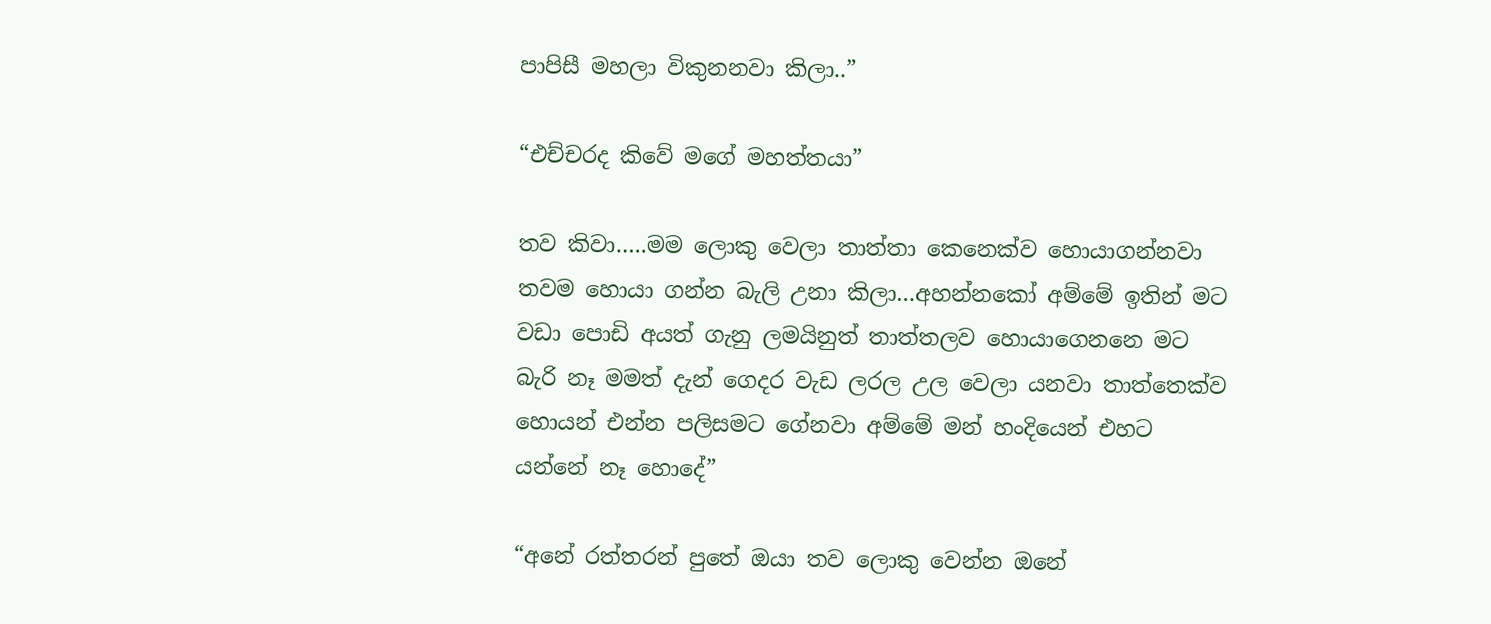පාපිසී මහලා විකුනනවා කිලා..”

“එච්චරද කිවේ මගේ මහත්තයා”

තව කිවා…..මම ලොකු වෙලා තාත්තා කෙනෙක්ව හොයාගන්නවා තවම හොයා ගන්න බැලි උනා කිලා…අහන්නකෝ අම්මේ ඉතින් මට වඩා පොඩි අයත් ගැනු ලමයිනුත් තාත්තලව හොයාගෙනනෙ මට බැරි නෑ මමත් දැන් ගෙදර වැඩ ලරල උල වෙලා යනවා තාත්තෙක්ව හොයන් එන්න පලිසමට ගේනවා අම්මේ මන් හංදියෙන් එහට යන්නේ නෑ හොදේ”

“අනේ රත්තරන් පුතේ ඔයා තව ලොකු වෙන්න ඔනේ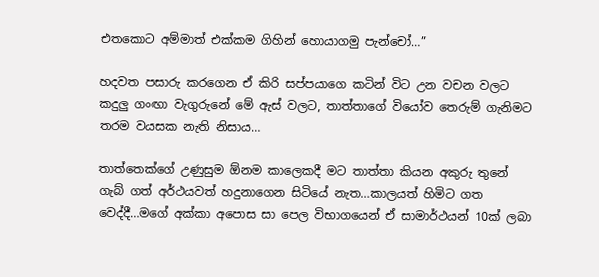එතකොට අම්මාත් එක්කම ගිහින් හොයාගමු පැන්චෝ…”

හදවත පසාරු කරගෙන ඒ කිරි සප්පයාගෙ කටින් විට උන වචන වලට කදුලු ගංඟා වැගුරුනේ මේ ඇස් වලට, තාත්තාගේ වියෝව තෙරුම් ගැනිමට තරම වයසක නැති නිසාය…

තාත්තෙක්ගේ උණුසුම ඕනම කාලෙකදී මට තාත්තා කියන අකුරු තුනේ ගැබ් ගත් අර්ථයවත් හදුනාගෙන සිටියේ නැත…කාලයත් හිමිට ගත වෙද්දී…මගේ අක්කා අපොස සා පෙල විභාගයෙන් ඒ සාමාර්ථයන් 10ක් ලබා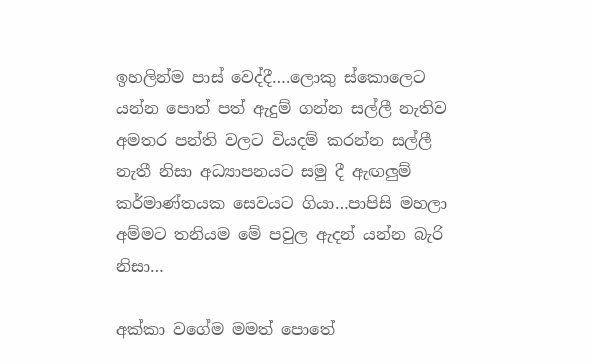ඉහලින්ම පාස් වෙද්දී….ලොකු ස්කොලෙට යන්න පොත් පත් ඇදුම් ගන්න සල්ලී නැතිව අමතර පන්ති වලට වියදම් කරන්න සල්ලී නැතී නිසා අධ්‍යාපනයට සමු දී ඇඟලුම් කර්මාණ්තයක සෙවයට ගියා…පාපිසි මහලා අම්මට තනියම මේ පවුල ඇදන් යන්න බැරි නිසා…

අක්කා වගේම මමත් පොතේ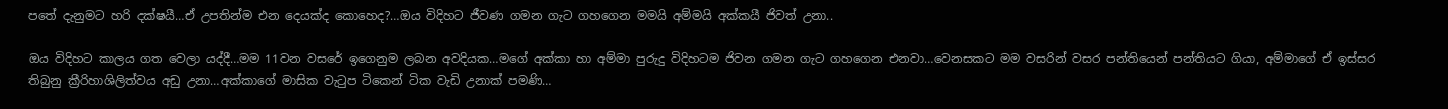පතේ දැනුමට හරි දක්ෂයී…ඒ උපතින්ම එන දෙයක්ද කොහෙද?…ඔය විදිහට ජීවණ ගමන ගැට ගහගෙන මමයි අම්මයි අක්කයී ජිවත් උනා..

ඔය විදිහට කාලය ගත වෙලා යද්දී…මම 11වන වසරේ ඉගෙනුම ලබන අවදියක…මගේ අක්කා හා අම්මා පුරුදු විදිහටම ජිවන ගමන ගැට ගහගෙන එනවා…වෙනසකට මම වසරින් වසර පන්තියෙන් පන්තියට ගියා, අම්මාගේ ඒ ඉස්සර තිබුනු ක්‍රීරිහාශිලිත්වය අඩු උනා…අක්කාගේ මාසික වැටුප ටිකෙන් ටික වැඩි උනාක් පමණි…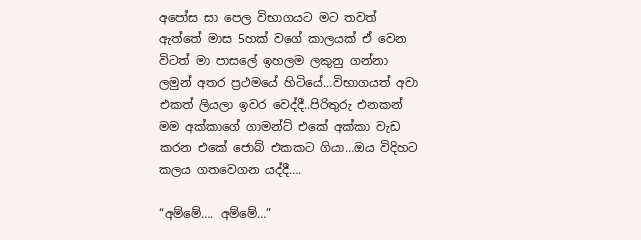අපෝස සා පෙල විභාගයට මට තවත් ඇත්තේ මාස 5හක් වගේ කාලයක් ඒ වෙන විටත් මා පාසලේ ඉහලම ලකුනු ගන්නා ලමුන් අතර ප්‍රථමයේ හිටියේ…විභාගයත් අවා එකත් ලියලා ඉවර වෙද්දී..පිරිතුරු එනකන් මම අක්කාගේ ගාමන්ට් එකේ අක්කා වැඩ කරන එකේ ජොබ් එකකට ගියා…ඔය විදිහට කලය ගතවෙගන යද්දී….

“අම්මේ…. අම්මේ…”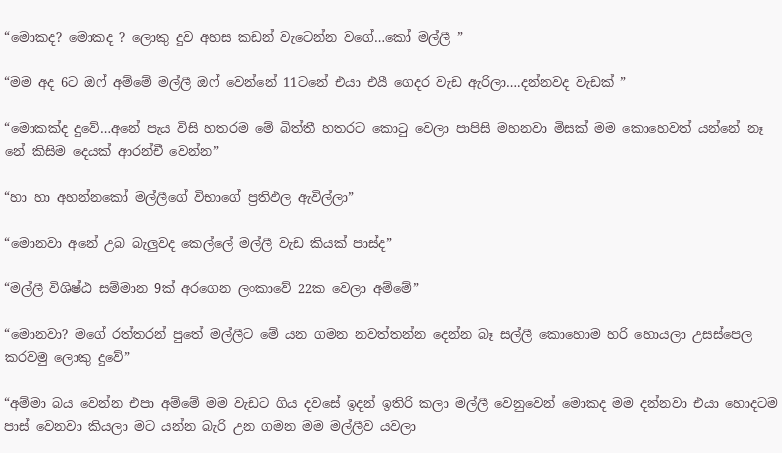“මොකද? මොකද ? ලොකු දුව අහස කඩන් වැටෙන්න වගේ…කෝ මල්ලී ”

“මම අද 6ට ඔෆ් අම්මේ මල්ලී ඔෆ් වෙන්නේ 11ටනේ එයා එයී ගෙදර වැඩ ඇරිලා….දන්නවද වැඩක් ”

“මොකක්ද දුවේ…අනේ පැය විසි හතරම මේ බිත්තී හතරට කොටු වෙලා පාපිසි මහනවා මිසක් මම කොහෙවත් යන්නේ නෑ නේ කිසිම දෙයක් ආරන්චී වෙන්න”

“හා හා අහන්නකෝ මල්ලීගේ විභාගේ ප්‍රතිඵල ඇවිල්ලා”

“මොනවා අනේ උබ බැලුවද කෙල්ලේ මල්ලී වැඩ කියක් පාස්ද”

“මල්ලී විශිෂ්ඨ සම්මාන 9ක් අරගෙන ලංකාවේ 22ක වෙලා අම්මේ”

“මොනවා? මගේ රත්තරන් පුතේ මල්ලීට මේ යන ගමන නවත්තන්න දෙන්න බෑ සල්ලී කොහොම හරි හොයලා උසස්පෙල කරවමු ලොකු දුවේ”

“අම්මා බය වෙන්න එපා අම්මේ මම වැඩට ගිය දවසේ ඉදන් ඉතිරි කලා මල්ලී වෙනුවෙන් මොකද මම දන්නවා එයා හොදටම පාස් වෙනවා කියලා මට යන්න බැරි උන ගමන මම මල්ලීව යවලා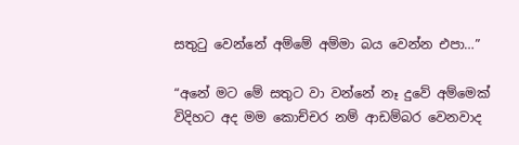සතුටු වෙන්නේ අම්මේ අම්මා බය වෙන්න එපා…”

“අනේ මට මේ සතුට වා වන්නේ නෑ දුවේ අම්මෙක් විදිහට අද මම කොච්චර නම් ආඩම්බර වෙනවාද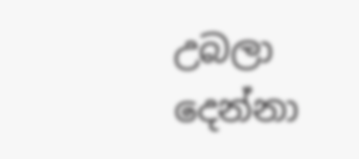උබලා දෙන්නා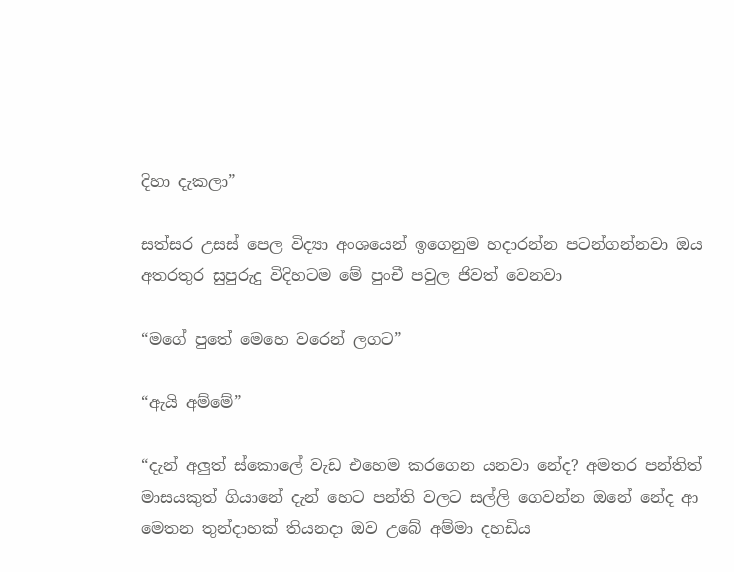දිහා දැකලා”

සත්සර උසස් පෙල විද්‍යා අංශයෙන් ඉගෙනුම හදාරන්න පටන්ගන්නවා ඔය අතරතුර සුපුරුදු විදිහටම මේ පුංචී පවුල ජිවත් වෙනවා

“මගේ පුතේ මෙහෙ වරෙන් ලගට”

“ඇයි අම්මේ”

“දැන් අලුත් ස්කොලේ වැඩ එහෙම කරගෙන යනවා නේද? අමතර පන්තිත් මාසයකුත් ගියානේ දැන් හෙට පන්ති වලට සල්ලි ගෙවන්න ඔනේ නේද ආ මෙතන තුන්දාහක් තියනදා ඔව උබේ අම්මා දහඩිය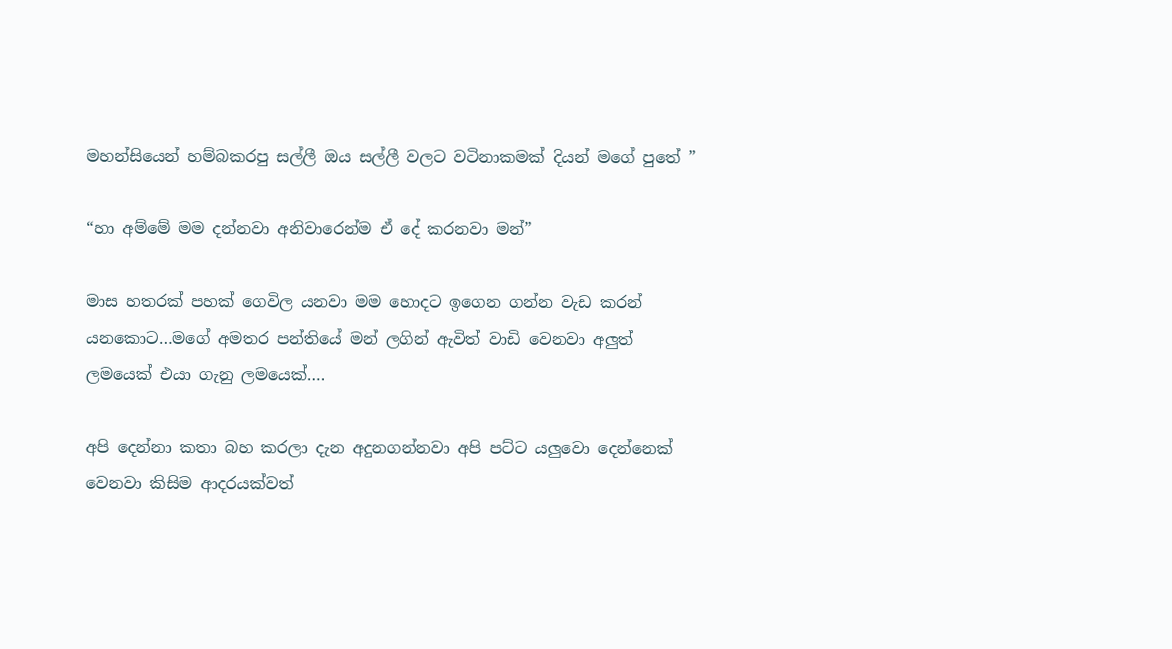මහන්සියෙන් හම්බකරපු සල්ලී ඔය සල්ලී වලට වටිනාකමක් දියන් මගේ පුතේ ”

“හා අම්මේ මම දන්නවා අනිවාරෙන්ම ඒ දේ කරනවා මන්”

මාස හතරක් පහක් ගෙවිල යනවා මම හොදට ඉගෙන ගන්න වැඩ කරන් යනකොට…මගේ අමතර පන්තියේ මන් ලගින් ඇවිත් වාඩි වෙනවා අලුත් ලමයෙක් එයා ගැනු ලමයෙක්….

අපි දෙන්නා කතා බහ කරලා දැන අදුනගන්නවා අපි පට්ට යලුවො දෙන්නෙක් වෙනවා කිසිම ආදරයක්වත්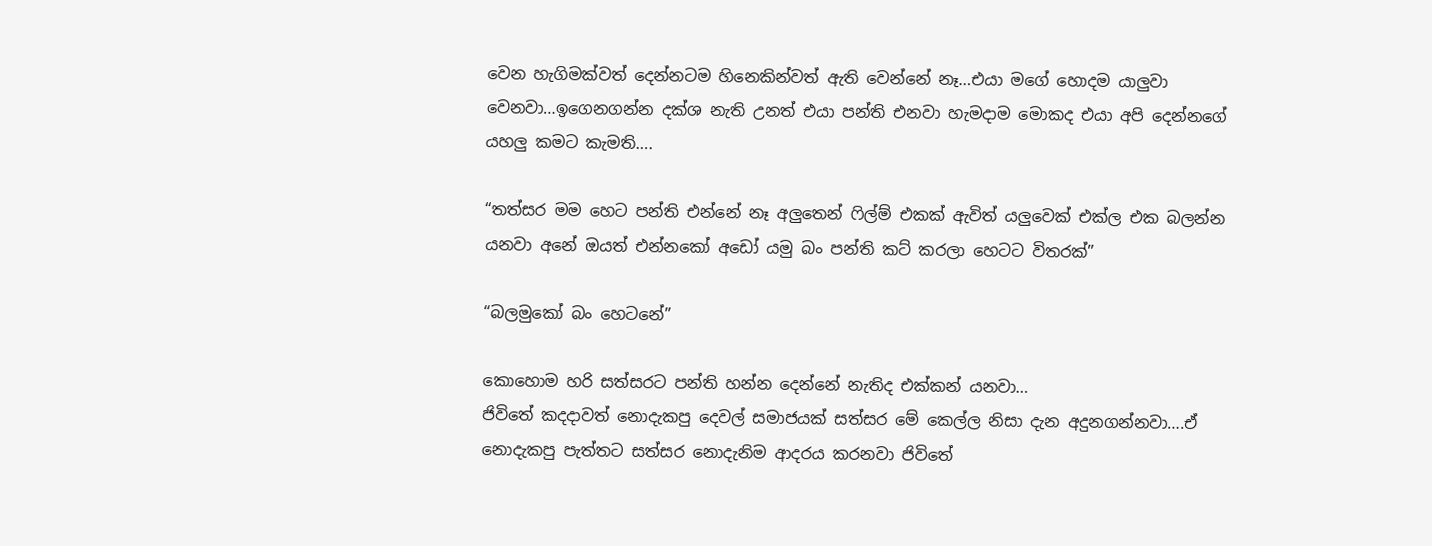වෙන හැගිමක්වත් දෙන්නටම හිනෙකින්වත් ඇති වෙන්නේ නෑ…එයා මගේ හොදම යාලුවා වෙනවා…ඉගෙනගන්න දක්ශ නැති උනත් එයා පන්ති එනවා හැමදාම මොකද එයා අපි දෙන්නගේ යහලු කමට කැමති….

“තත්සර මම හෙට පන්ති එන්නේ නෑ අලුතෙන් ෆිල්ම් එකක් ඇවිත් යලුවෙක් එක්ල එක බලන්න යනවා අනේ ඔයත් එන්නකෝ අඩෝ යමු බං පන්ති කට් කරලා හෙටට විතරක්”

“බලමුකෝ බං හෙටනේ”

කොහොම හරි සත්සරට පන්ති හන්න දෙන්නේ නැතිද එක්කන් යනවා…
ජිවිතේ කදදාවත් නොදැකපු දෙවල් සමාජයක් සත්සර මේ කෙල්ල නිසා දැන අදුනගන්නවා….ඒ නොදැකපු පැත්තට සත්සර නොදැනිම ආදරය කරනවා ජිවිතේ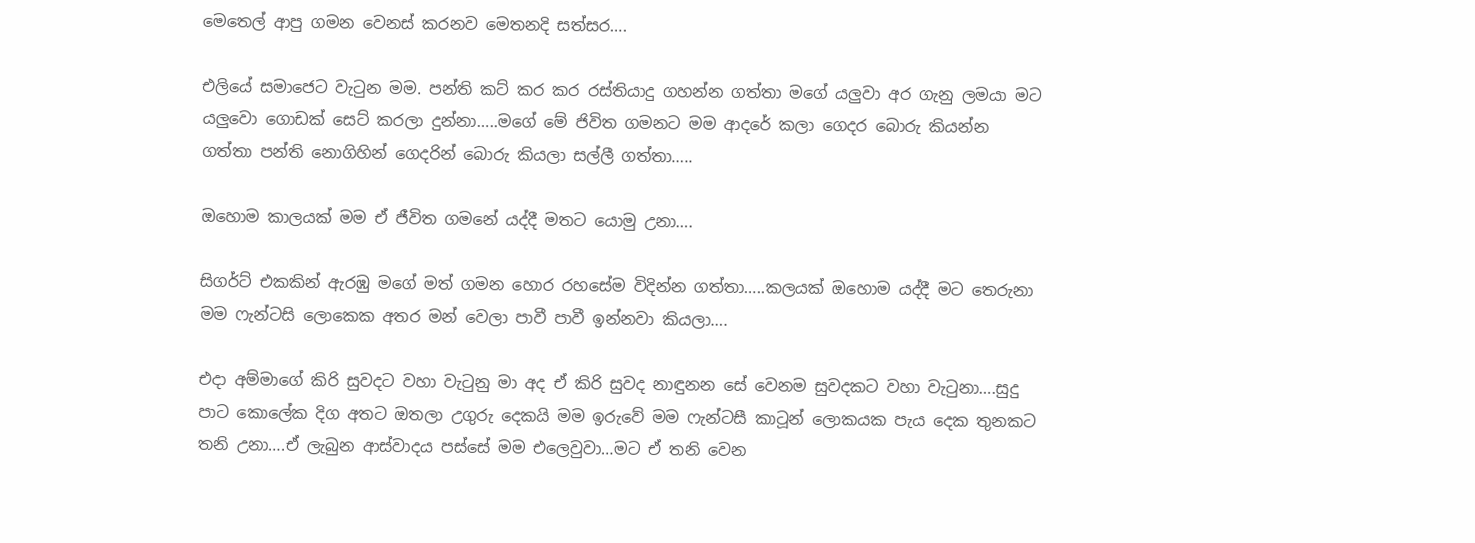මෙතෙල් ආපු ගමන වෙනස් කරනව මෙතනදි සත්සර….

එලියේ සමාජෙට වැටුන මම. පන්ති කට් කර කර රස්තියාදු ගහන්න ගත්තා මගේ යලුවා අර ගැනු ලමයා මට යලුවො ගොඩක් සෙට් කරලා දුන්නා…..මගේ මේ ජිවිත ගමනට මම ආදරේ කලා ගෙදර බොරු කියන්න ගත්තා පන්ති නොගිහින් ගෙදරින් බොරු කියලා සල්ලී ගත්තා…..

ඔහොම කාලයක් මම ඒ ජීවිත ගමනේ යද්දී මතට යොමු උනා….

සිගර්ට් එකකින් ඇරඹු මගේ මත් ගමන හොර රහසේම විදින්න ගත්තා…..කලයක් ඔහොම යද්දී මට තෙරුනා මම ෆැන්ටසි ලොකෙක අතර මන් වෙලා පාවී පාවී ඉන්නවා කියලා….

එදා අම්මාගේ කිරි සුවදට වහා වැටුනු මා අද ඒ කිරි සුවද නාඳුනන සේ වෙනම සුවදකට වහා වැටුනා….සුදු පාට කොලේක දිග අතට ඔතලා උගුරු දෙකයි මම ඉරුවේ මම ෆැන්ටසී කාටූන් ලොකයක පැය දෙක තුනකට තනි උනා….ඒ ලැබුන ආස්වාදය පස්සේ මම එලෙවුවා…මට ඒ තනි වෙන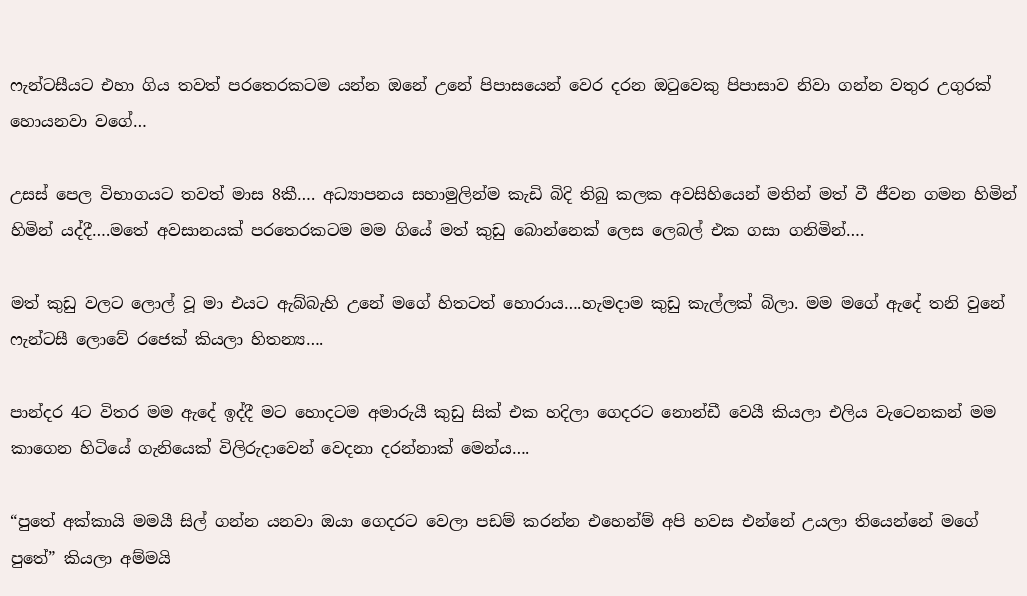ෆැන්ටසීයට එහා ගිය තවත් පරතෙරකටම යන්න ඔනේ උනේ පිපාසයෙන් වෙර දරන ඔටුවෙකු පිපාසාව නිවා ගන්න වතුර උගුරක් හොයනවා වගේ…

උසස් පෙල විභාගයට තවත් මාස 8කී…. අධ්‍යාපනය සහාමුලින්ම කැඩි බිදි තිබු කලක අවසිහියෙන් මතින් මත් වී ජීවන ගමන හිමින් හිමින් යද්දී….මතේ අවසානයක් පරතෙරකටම මම ගියේ මත් කුඩු බොන්නෙක් ලෙස ලෙබල් එක ගසා ගනිමින්….

මත් කුඩු වලට ලොල් වූ මා එයට ඇබ්බැහි උනේ මගේ හිතටත් හොරාය….හැමදාම කුඩු කැල්ලක් බිලා. මම මගේ ඇදේ තනි වුනේ ෆැන්ටසී ලොවේ රජෙක් කියලා හිතන්‍ය….

පාන්දර 4ට විතර මම ඇදේ ඉද්දී මට හොදටම අමාරුයී කුඩු සික් එක හදිලා ගෙදරට නොන්ඩී වෙයී කියලා එලිය වැටෙනකන් මම කාගෙන හිටියේ ගැනියෙක් විලිරුදාවෙන් වෙදනා දරන්නාක් මෙන්ය….

“පුතේ අක්කායි මමයී සිල් ගන්න යනවා ඔයා ගෙදරට වෙලා පඩම් කරන්න එහෙන්ම් අපි හවස එන්නේ උයලා තියෙන්නේ මගේ පුතේ” කියලා අම්මයි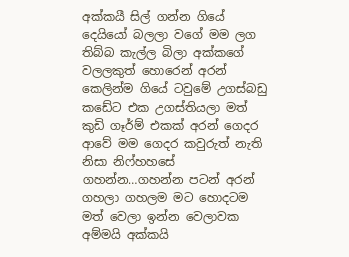අක්කයී සිල් ගන්න ගියේ දෙයියෝ බලලා වගේ මම ලග තිබ්බ කැල්ල බිලා අක්කගේ වලලකුත් හොරෙන් අරන් කෙලින්ම ගියේ ටවුමේ උගස්බඩු කඩේට එක උගස්තියලා මත් කුඩි ගෑර්ම් එකක් අරන් ගෙදර ආවේ මම ගෙදර කවුරුත් නැති නිසා නිෆ්හහසේ ගහන්න…ගහන්න පටන් අරන් ගහලා ගහලම මට හොදටම මත් වෙලා ඉන්න වෙලාවක අම්මයි අක්කයි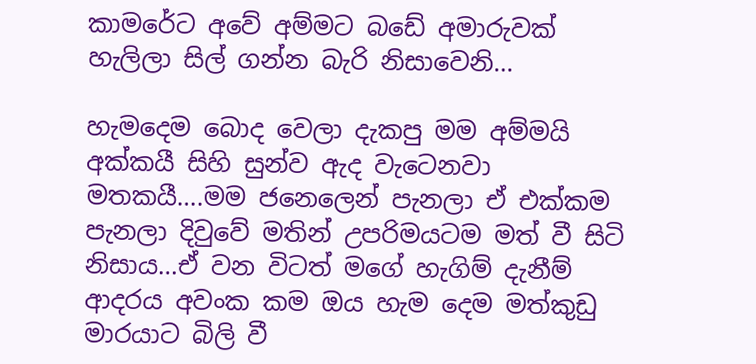කාමරේට අවේ අම්මට බඩේ අමාරුවක් හැලිලා සිල් ගන්න බැරි නිසාවෙනි…

හැමදෙම බොද වෙලා දැකපු මම අම්මයි අක්කයී සිහි සුන්ව ඇද වැටෙනවා මතකයී….මම ජනෙලෙන් පැනලා ඒ එක්කම පැනලා දිවුවේ මතින් උපරිමයටම මත් වී සිටි නිසාය…ඒ වන විටත් මගේ හැගිම් දැනීම් ආදරය අවංක කම ඔය හැම දෙම මත්කුඩු මාරයාට බිලි වී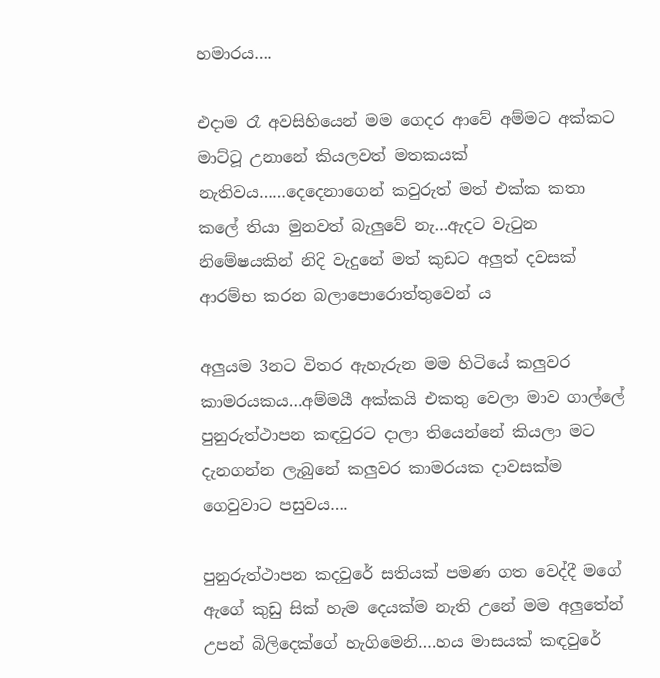හමාරය….

එදාම රෑ අවසිහියෙන් මම ගෙදර ආවේ අම්මට අක්කට මාට්ටූ උනානේ කියලවත් මතකයක් නැතිවය……දෙදෙනාගෙන් කවුරුත් මත් එක්ක කතා කලේ තියා මුනවත් බැලුවේ නැ…ඇදට වැටුන නිමේෂයකින් නිදි වැදුනේ මත් කුඩට අලුත් දවසක් ආරම්භ කරන බලාපොරොත්තුවෙන්‍ ය

අලුයම 3නට විතර ඇහැරුන මම හිටියේ කලුවර කාමරයකය…අම්මයී අක්කයි එකතු වෙලා මාව ගාල්ලේ පුනුරුත්ථාපන කඳවුරට දාලා තියෙන්නේ කියලා මට දැනගන්න ලැබුනේ කලුවර කාමරයක දාවසක්ම ගෙවුවාට පසුවය….

පුනුරුත්ථාපන කදවුරේ සතියක් පමණ ගත වෙද්දී මගේ ඇගේ කුඩු සික් හැම දෙයක්ම නැති උනේ මම අලුතේන් උපන් බිලිදෙක්ගේ හැගිමෙනි….හය මාසයක් කඳවුරේ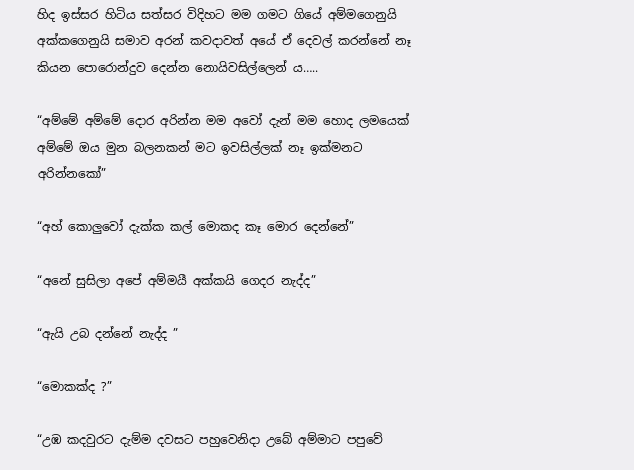හිද ඉස්සර හිටිය සත්සර විදිහට මම ගමට ගියේ අම්මගෙනුයි අක්කගෙනුයි සමාව අරන් කවදාවත් අයේ ඒ දෙවල් කරන්නේ නෑ කියන පොරොන්දුව දෙන්න නොයිවසිල්ලෙන් ය…..

“අම්මේ අම්මේ දොර අරින්න මම අවෝ දැන් මම හොද ලමයෙක් අම්මේ ඔය මුන බලනකන් මට ඉවසිල්ලක් නෑ ඉක්මනට අරින්නකෝ”

“අහ් කොලුවෝ දැක්ක කල් මොකද කෑ මොර දෙන්නේ”

“අනේ සුසිලා අපේ අම්මයී අක්කයි ගෙදර නැද්ද”

“ඇයි උබ දන්නේ නැද්ද ”

“මොකක්ද ?”

“උඹ කදවුරට දැම්ම දවසට පහුවෙනිදා උබේ අම්මාට පපුවේ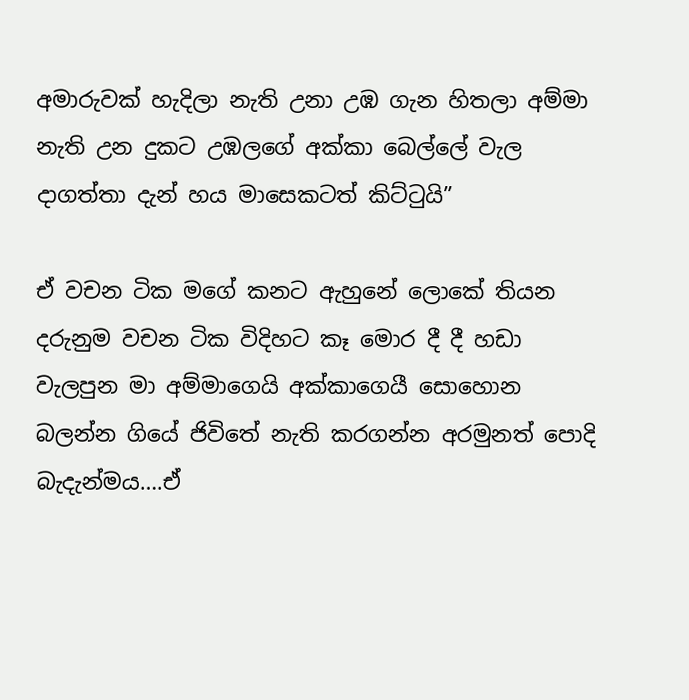අමාරුවක් හැදිලා නැති උනා උඹ ගැන හිතලා අම්මා නැති උන දුකට උඹලගේ අක්කා බෙල්ලේ වැල දාගත්තා දැන් හය මාසෙකටත් කිට්ටුයි”

ඒ වචන ටික මගේ කනට ඇහුනේ ලොකේ තියන දරුනුම වචන ටික විදිහට කෑ මොර දී දී හඩා වැලපුන මා අම්මාගෙයි අක්කාගෙයී සොහොන බලන්න ගියේ ජිවිතේ නැති කරගන්න අරමුනත් පොදි බැදැන්මය….ඒ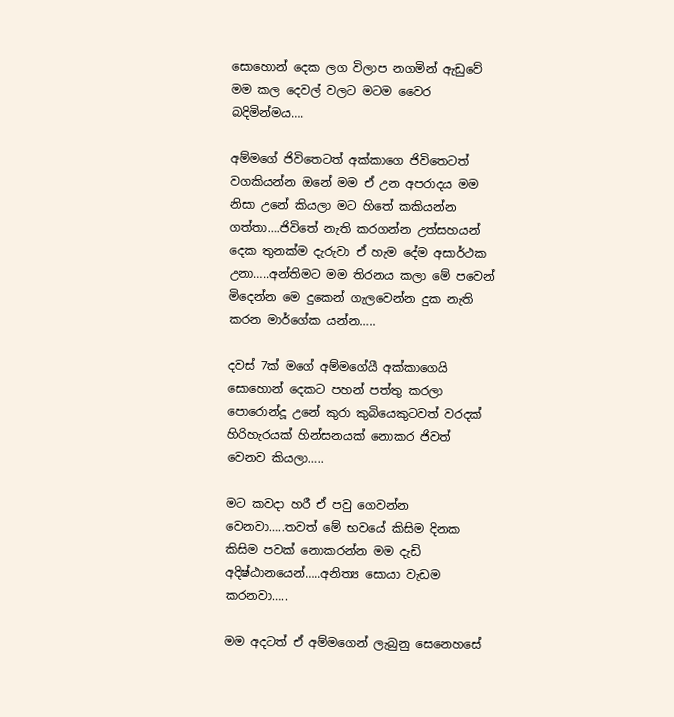සොහොන් දෙක ලග විලාප නගමින් ඇඩුවේ මම කල දෙවල් වලට මටම වෛර බදිමින්මය….

අම්මගේ ජිවිතෙටත් අක්කාගෙ ජිවිතෙටත් වගකියන්න ඔනේ මම ඒ උන අපරාදය මම නිසා උනේ කියලා මට හිතේ කකියන්න ගත්තා….ජිවිතේ නැති කරගන්න උත්සහයන් දෙක තුනක්ම දැරුවා ඒ හැම දේම අසාර්ථක උනා…..අන්තිමට මම තිරනය කලා මේ පවෙන් මිදෙන්න මෙ දුකෙන් ගැලවෙන්න දුක නැති කරන මාර්ගේක යන්න…..

දවස් 7ක් මගේ අම්මගේයී අක්කාගෙයි සොහොන් දෙකට පහන් පත්තු කරලා පොරොන්දූ උනේ කුරා කුබියෙකුටවත් වරදක් හිරිහැරයක් හින්සනයක් නොකර ජිවත් වෙනව කියලා…..

මට කවදා හරී ඒ පවු ගෙවන්න වෙනවා…..තවත් මේ භවයේ කිසිම දිනක කිසිම පවක් නොකරන්න මම දැඩි අදිෂ්ඨානයෙන්…..අනිත්‍ය සොයා වැඩම කරනවා…..

මම අදටත් ඒ අම්මගෙන් ලැබුනු සෙනෙහසේ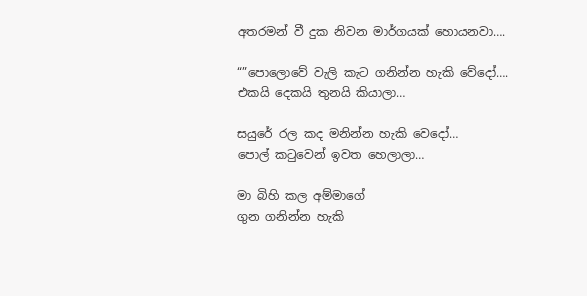අතරමන් වී දුක නිවන මාර්ගයක් හොයනවා….

“”පොලොවේ වැලි කැට ගනින්න හැකි වේදෝ….
එකයි දෙකයි තුනයි කියාලා…

සයුරේ රල කද මනින්න හැකි වෙදෝ…
පොල් කටුවෙන් ඉවත හෙලාලා…

මා බිහි කල අම්මාගේ
ගුන ගනින්න හැකි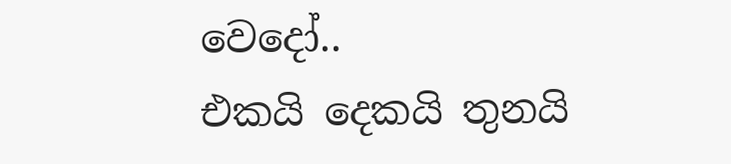වෙදෝ..
එකයි දෙකයි තුනයි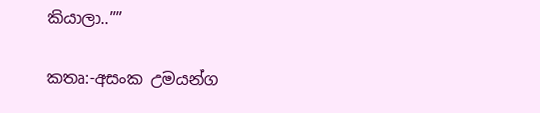කියාලා..””

කතෘ:-අසංක උමයන්ග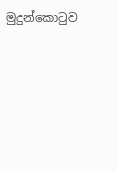මුදුන්කොටුව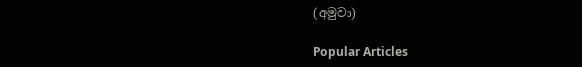(අමුවා)

Popular Articles